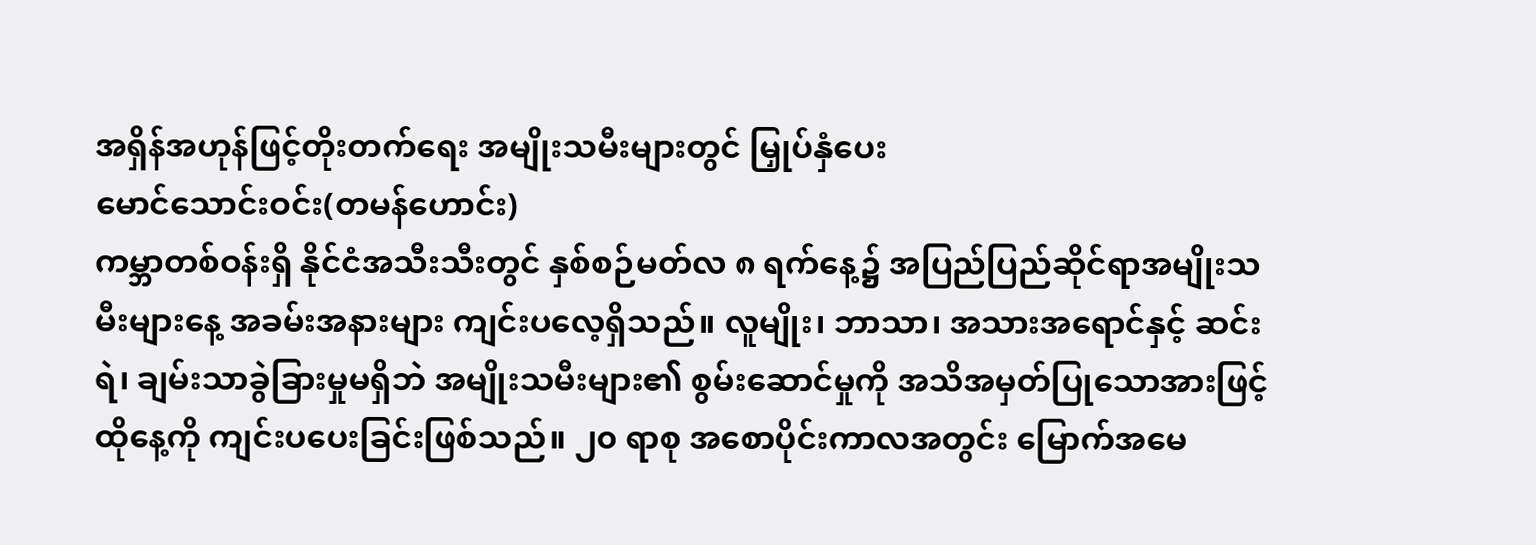အရှိန်အဟုန်ဖြင့်တိုးတက်ရေး အမျိုးသမီးများတွင် မြှုပ်နှံပေး
မောင်သောင်းဝင်း(တမန်ဟောင်း)
ကမ္ဘာတစ်ဝန်းရှိ နိုင်ငံအသီးသီးတွင် နှစ်စဉ်မတ်လ ၈ ရက်နေ့၌ အပြည်ပြည်ဆိုင်ရာအမျိုးသမီးများနေ့ အခမ်းအနားများ ကျင်းပလေ့ရှိသည်။ လူမျိုး၊ ဘာသာ၊ အသားအရောင်နှင့် ဆင်းရဲ၊ ချမ်းသာခွဲခြားမှုမရှိဘဲ အမျိုးသမီးများ၏ စွမ်းဆောင်မှုကို အသိအမှတ်ပြုသောအားဖြင့် ထိုနေ့ကို ကျင်းပပေးခြင်းဖြစ်သည်။ ၂၀ ရာစု အစောပိုင်းကာလအတွင်း မြောက်အမေ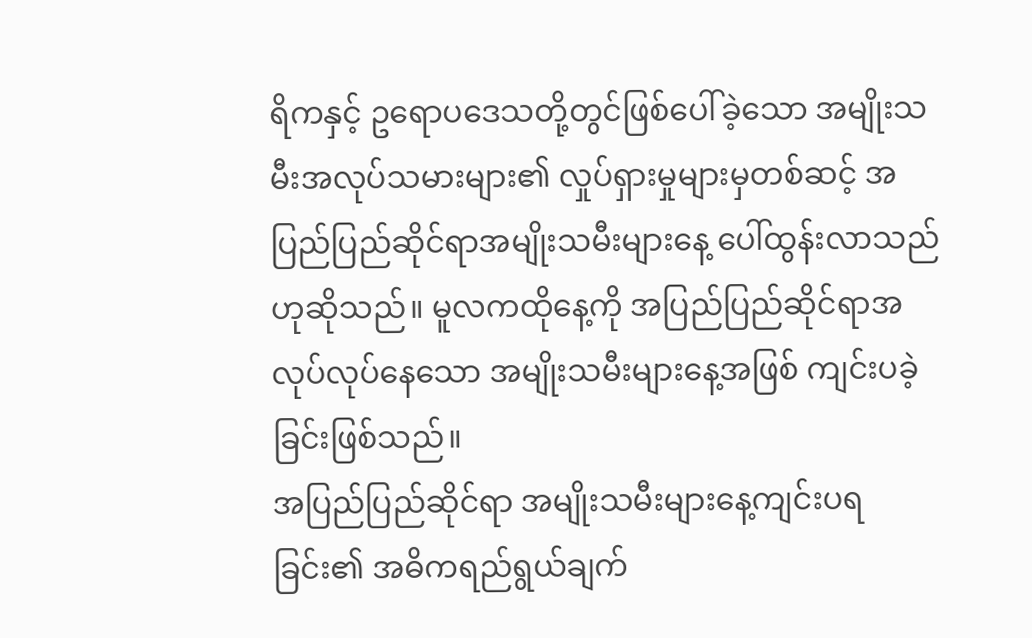ရိကနှင့် ဥရောပဒေသတို့တွင်ဖြစ်ပေါ်ခဲ့သော အမျိုးသမီးအလုပ်သမားများ၏ လှုပ်ရှားမှုများမှတစ်ဆင့် အပြည်ပြည်ဆိုင်ရာအမျိုးသမီးများနေ့ ပေါ်ထွန်းလာသည်ဟုဆိုသည်။ မူလကထိုနေ့ကို အပြည်ပြည်ဆိုင်ရာအလုပ်လုပ်နေသော အမျိုးသမီးများနေ့အဖြစ် ကျင်းပခဲ့ခြင်းဖြစ်သည်။
အပြည်ပြည်ဆိုင်ရာ အမျိုးသမီးများနေ့ကျင်းပရခြင်း၏ အဓိကရည်ရွယ်ချက်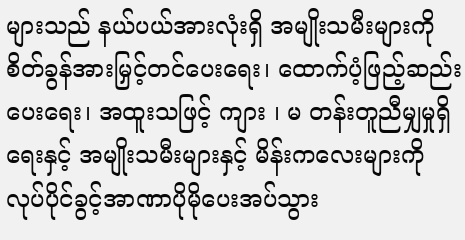များသည် နယ်ပယ်အားလုံးရှိ အမျိုးသမီးများကို စိတ်ခွန်အားမြှင့်တင်ပေးရေး၊ ထောက်ပံ့ဖြည့်ဆည်းပေးရေး၊ အထူးသဖြင့် ကျား ၊ မ တန်းတူညီမျှမှုရှိရေးနှင့် အမျိုးသမီးများနှင့် မိန်းကလေးများကို လုပ်ပိုင်ခွင့်အာဏာပိုမိုပေးအပ်သွား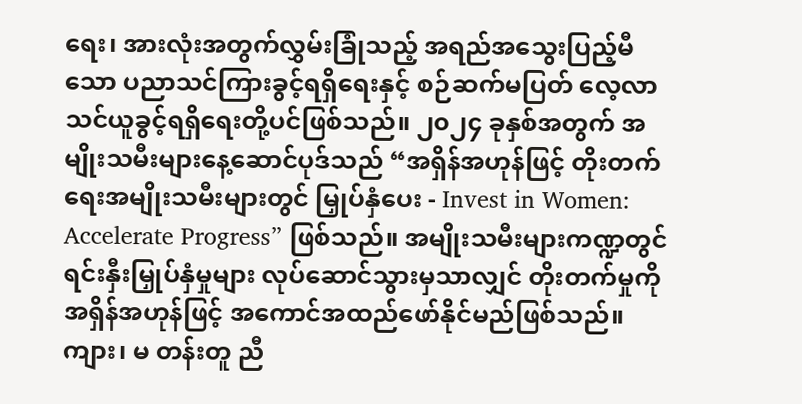ရေး၊ အားလုံးအတွက်လွှမ်းခြုံသည့် အရည်အသွေးပြည့်မီသော ပညာသင်ကြားခွင့်ရရှိရေးနှင့် စဉ်ဆက်မပြတ် လေ့လာသင်ယူခွင့်ရရှိရေးတို့ပင်ဖြစ်သည်။ ၂၀၂၄ ခုနှစ်အတွက် အမျိုးသမီးများနေ့ဆောင်ပုဒ်သည် “အရှိန်အဟုန်ဖြင့် တိုးတက်ရေးအမျိုးသမီးများတွင် မြှုပ်နှံပေး - Invest in Women: Accelerate Progress” ဖြစ်သည်။ အမျိုးသမီးများကဏ္ဍတွင် ရင်းနှီးမြှုပ်နှံမှုများ လုပ်ဆောင်သွားမှသာလျှင် တိုးတက်မှုကို အရှိန်အဟုန်ဖြင့် အကောင်အထည်ဖော်နိုင်မည်ဖြစ်သည်။
ကျား၊ မ တန်းတူ ညီ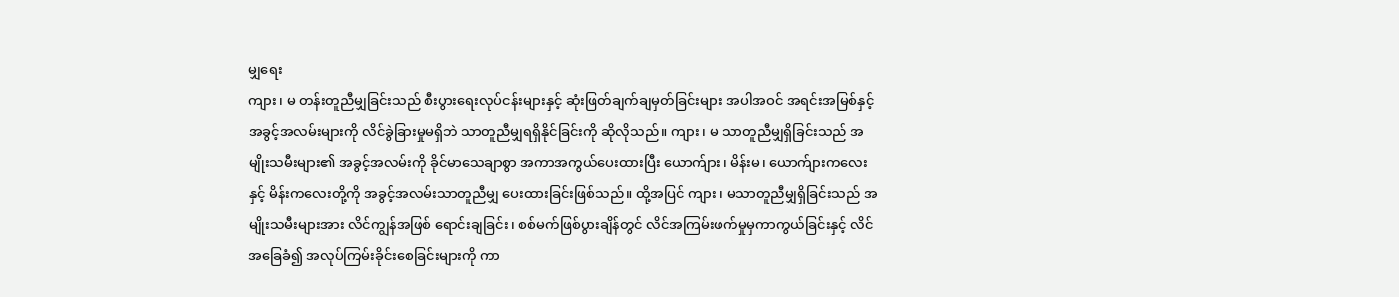မျှရေး
ကျား၊ မ တန်းတူညီမျှခြင်းသည် စီးပွားရေးလုပ်ငန်းများနှင့် ဆုံးဖြတ်ချက်ချမှတ်ခြင်းများ အပါအဝင် အရင်းအမြစ်နှင့် အခွင့်အလမ်းများကို လိင်ခွဲခြားမှုမရှိဘဲ သာတူညီမျှရရှိနိုင်ခြင်းကို ဆိုလိုသည်။ ကျား၊ မ သာတူညီမျှရှိခြင်းသည် အမျိုးသမီးများ၏ အခွင့်အလမ်းကို ခိုင်မာသေချာစွာ အကာအကွယ်ပေးထားပြီး ယောက်ျား၊ မိန်းမ၊ ယောက်ျားကလေးနှင့် မိန်းကလေးတို့ကို အခွင့်အလမ်းသာတူညီမျှ ပေးထားခြင်းဖြစ်သည်။ ထို့အပြင် ကျား၊ မသာတူညီမျှရှိခြင်းသည် အမျိုးသမီးများအား လိင်ကျွန်အဖြစ် ရောင်းချခြင်း၊ စစ်မက်ဖြစ်ပွားချိန်တွင် လိင်အကြမ်းဖက်မှုမှကာကွယ်ခြင်းနှင့် လိင်အခြေခံ၍ အလုပ်ကြမ်းခိုင်းစေခြင်းများကို ကာ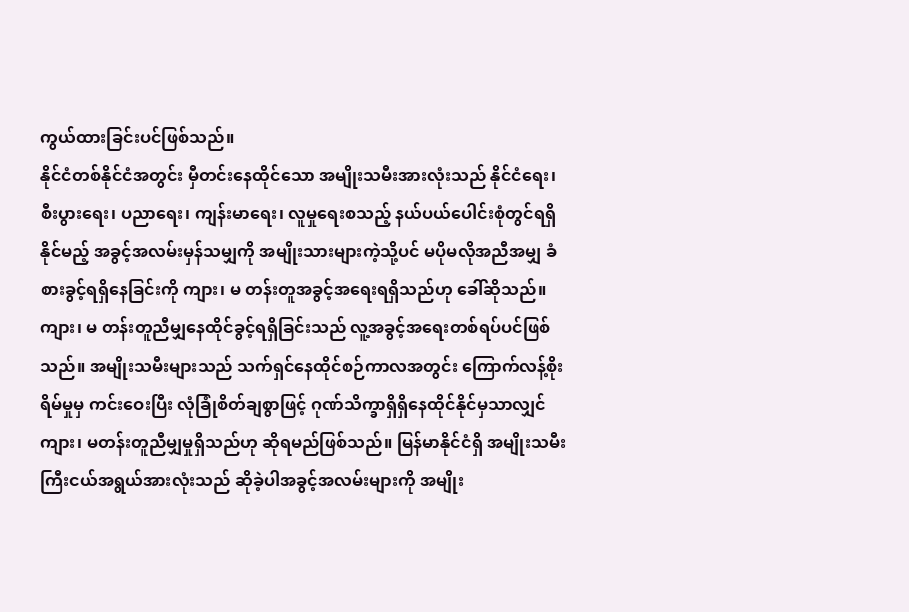ကွယ်ထားခြင်းပင်ဖြစ်သည်။
နိုင်ငံတစ်နိုင်ငံအတွင်း မှီတင်းနေထိုင်သော အမျိုးသမီးအားလုံးသည် နိုင်ငံရေး၊ စီးပွားရေး၊ ပညာရေး၊ ကျန်းမာရေး၊ လူမှုရေးစသည့် နယ်ပယ်ပေါင်းစုံတွင်ရရှိနိုင်မည့် အခွင့်အလမ်းမှန်သမျှကို အမျိုးသားများကဲ့သို့ပင် မပိုမလိုအညီအမျှ ခံစားခွင့်ရရှိနေခြင်းကို ကျား၊ မ တန်းတူအခွင့်အရေးရရှိသည်ဟု ခေါ်ဆိုသည်။ ကျား၊ မ တန်းတူညီမျှနေထိုင်ခွင့်ရရှိခြင်းသည် လူ့အခွင့်အရေးတစ်ရပ်ပင်ဖြစ်သည်။ အမျိုးသမီးများသည် သက်ရှင်နေထိုင်စဉ်ကာလအတွင်း ကြောက်လန့်စိုးရိမ်မှုမှ ကင်းဝေးပြီး လုံခြုံစိတ်ချစွာဖြင့် ဂုဏ်သိက္ခာရှိရှိနေထိုင်နိုင်မှသာလျှင် ကျား၊ မတန်းတူညီမျှမှုရှိသည်ဟု ဆိုရမည်ဖြစ်သည်။ မြန်မာနိုင်ငံရှိ အမျိုးသမီးကြီးငယ်အရွယ်အားလုံးသည် ဆိုခဲ့ပါအခွင့်အလမ်းများကို အမျိုး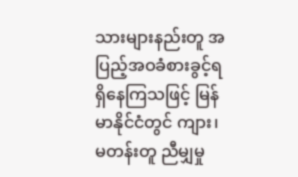သားများနည်းတူ အပြည့်အဝခံစားခွင့်ရရှိနေကြသဖြင့် မြန်မာနိုင်ငံတွင် ကျား၊ မတန်းတူ ညီမျှမှု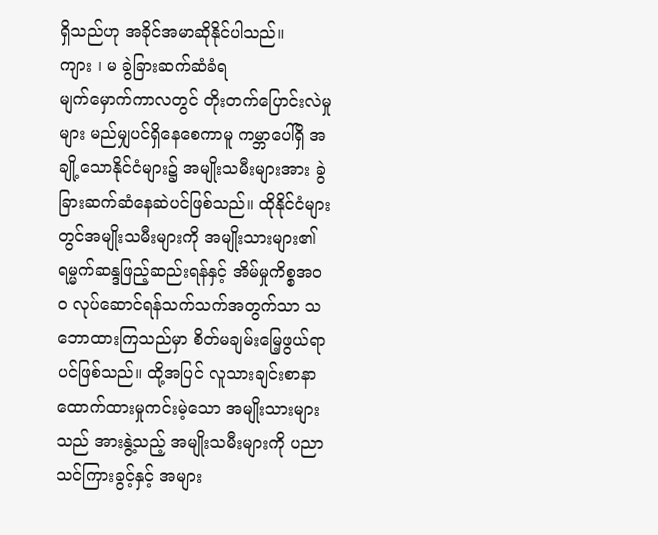ရှိသည်ဟု အခိုင်အမာဆိုနိုင်ပါသည်။
ကျား ၊ မ ခွဲခြားဆက်ဆံခံရ
မျက်မှောက်ကာလတွင် တိုးတက်ပြောင်းလဲမှုများ မည်မျှပင်ရှိနေစေကာမူ ကမ္ဘာပေါ်ရှိ အချို့သောနိုင်ငံများ၌ အမျိုးသမီးများအား ခွဲခြားဆက်ဆံနေဆဲပင်ဖြစ်သည်။ ထိုနိုင်ငံများတွင်အမျိုးသမီးများကို အမျိုးသားများ၏ ရမ္မက်ဆန္ဒဖြည့်ဆည်းရန်နှင့် အိမ်မှုကိစ္စအဝဝ လုပ်ဆောင်ရန်သက်သက်အတွက်သာ သဘောထားကြသည်မှာ စိတ်မချမ်းမြေ့ဖွယ်ရာပင်ဖြစ်သည်။ ထို့အပြင် လူသားချင်းစာနာ ထောက်ထားမှုကင်းမဲ့သော အမျိုးသားများသည် အားနွဲ့သည့် အမျိုးသမီးများကို ပညာသင်ကြားခွင့်နှင့် အများ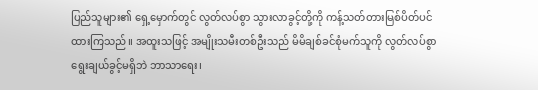ပြည်သူများ၏ ရှေ့မှောက်တွင် လွတ်လပ်စွာ သွားလာခွင့်တို့ကို ကန့်သတ်တားမြစ်ပိတ်ပင် ထားကြသည်။ အထူးသဖြင့် အမျိုးသမီးတစ်ဦးသည် မိမိချစ်ခင်စုံမက်သူကို လွတ်လပ်စွာရွေးချယ်ခွင့်မရှိဘဲ ဘာသာရေး၊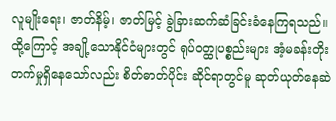လူမျိုးရေး၊ ဇာတ်နိမ့်၊ ဇာတ်မြင့် ခွဲခြားဆက်ဆံခြင်းခံနေကြရသည်။ ထို့ကြောင့် အချို့သောနိုင်ငံများတွင် ရုပ်ဝတ္ထုပစ္စည်းများ အံ့မခန်းတိုးတက်မှုရှိနေသော်လည်း စိတ်ဓာတ်ပိုင်း ဆိုင်ရာတွင်မူ ဆုတ်ယုတ်နေဆဲ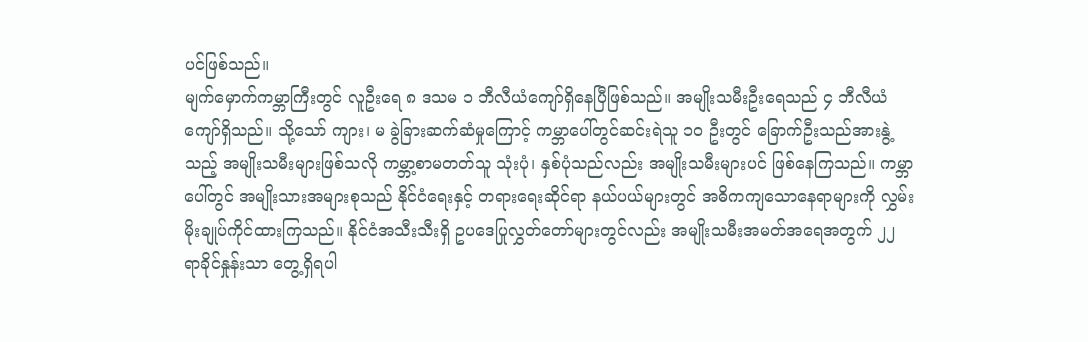ပင်ဖြစ်သည်။
မျက်မှောက်ကမ္ဘာကြီးတွင် လူဦးရေ ၈ ဒသမ ၁ ဘီလီယံကျော်ရှိနေပြီဖြစ်သည်။ အမျိုးသမီးဦးရေသည် ၄ ဘီလီယံကျော်ရှိသည်။ သို့သော် ကျား၊ မ ခွဲခြားဆက်ဆံမှုကြောင့် ကမ္ဘာပေါ်တွင်ဆင်းရဲသူ ၁၀ ဦးတွင် ခြောက်ဦးသည်အားနွဲ့သည့် အမျိုးသမီးများဖြစ်သလို ကမ္ဘာ့စာမတတ်သူ သုံးပုံ၊ နှစ်ပုံသည်လည်း အမျိုးသမီးများပင် ဖြစ်နေကြသည်။ ကမ္ဘာပေါ်တွင် အမျိုးသားအများစုသည် နိုင်ငံရေးနှင့် တရားရေးဆိုင်ရာ နယ်ပယ်များတွင် အဓိကကျသောနေရာများကို လွှမ်းမိုးချုပ်ကိုင်ထားကြသည်။ နိုင်ငံအသီးသီးရှိ ဥပဒေပြုလွှတ်တော်များတွင်လည်း အမျိုးသမီးအမတ်အရေအတွက် ၂၂ ရာခိုင်နှုန်းသာ တွေ့ရှိရပါ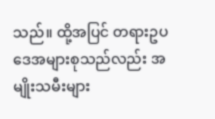သည်။ ထို့အပြင် တရားဥပဒေအများစုသည်လည်း အမျိုးသမီးများ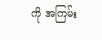ကို အကြမ်း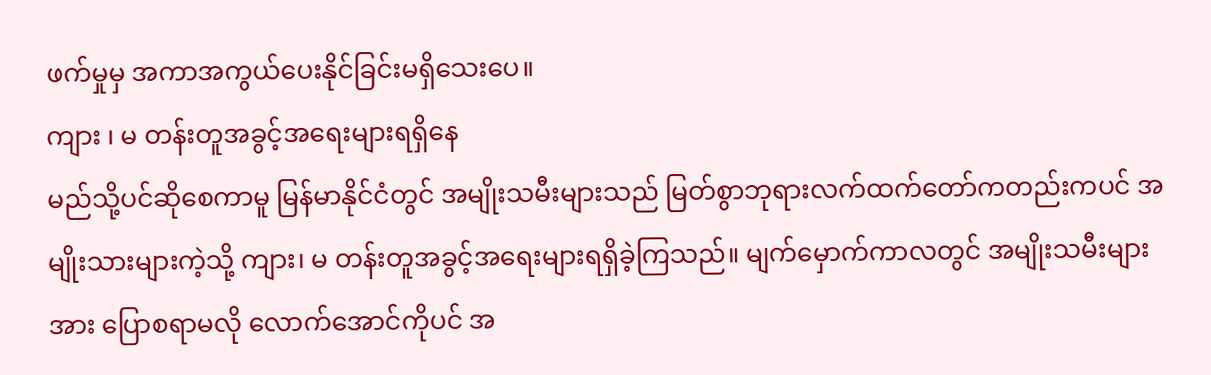ဖက်မှုမှ အကာအကွယ်ပေးနိုင်ခြင်းမရှိသေးပေ။
ကျား ၊ မ တန်းတူအခွင့်အရေးများရရှိနေ
မည်သို့ပင်ဆိုစေကာမူ မြန်မာနိုင်ငံတွင် အမျိုးသမီးများသည် မြတ်စွာဘုရားလက်ထက်တော်ကတည်းကပင် အမျိုးသားများကဲ့သို့ ကျား၊ မ တန်းတူအခွင့်အရေးများရရှိခဲ့ကြသည်။ မျက်မှောက်ကာလတွင် အမျိုးသမီးများအား ပြောစရာမလို လောက်အောင်ကိုပင် အ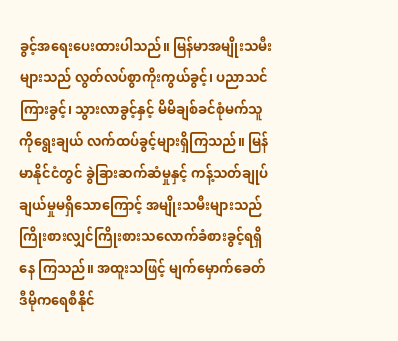ခွင့်အရေးပေးထားပါသည်။ မြန်မာအမျိုးသမီးများသည် လွတ်လပ်စွာကိုးကွယ်ခွင့်၊ ပညာသင်ကြားခွင့်၊ သွားလာခွင့်နှင့် မိမိချစ်ခင်စုံမက်သူကိုရွေးချယ် လက်ထပ်ခွင့်များရှိကြသည်။ မြန်မာနိုင်ငံတွင် ခွဲခြားဆက်ဆံမှုနှင့် ကန့်သတ်ချုပ်ချယ်မှုမရှိသောကြောင့် အမျိုးသမီးများသည် ကြိုးစားလျှင်ကြိုးစားသလောက်ခံစားခွင့်ရရှိနေ ကြသည်။ အထူးသဖြင့် မျက်မှောက်ခေတ် ဒီမိုကရေစီနိုင်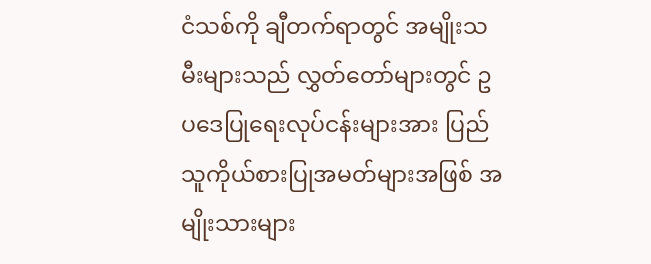ငံသစ်ကို ချီတက်ရာတွင် အမျိုးသမီးများသည် လွှတ်တော်များတွင် ဥပဒေပြုရေးလုပ်ငန်းများအား ပြည်သူကိုယ်စားပြုအမတ်များအဖြစ် အမျိုးသားများ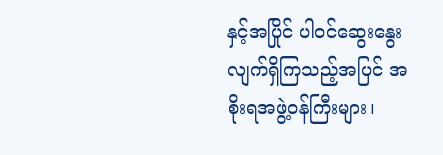နှင့်အပြိုင် ပါဝင်ဆွေးနွေးလျက်ရှိကြသည့်အပြင် အစိုးရအဖွဲ့ဝန်ကြီးများ၊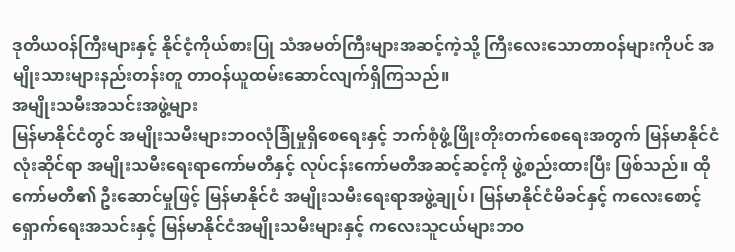ဒုတိယဝန်ကြီးများနှင့် နိုင်ငံ့ကိုယ်စားပြု သံအမတ်ကြီးများအဆင့်ကဲ့သို့ ကြီးလေးသောတာဝန်များကိုပင် အမျိုးသားများနည်းတန်းတူ တာဝန်ယူထမ်းဆောင်လျက်ရှိကြသည်။
အမျိုးသမီးအသင်းအဖွဲ့များ
မြန်မာနိုင်ငံတွင် အမျိုးသမီးများဘဝလုံခြုံမှုရှိစေရေးနှင့် ဘက်စုံဖွံ့ဖြိုးတိုးတက်စေရေးအတွက် မြန်မာနိုင်ငံလုံးဆိုင်ရာ အမျိုးသမီးရေးရာကော်မတီနှင့် လုပ်ငန်းကော်မတီအဆင့်ဆင့်ကို ဖွဲ့စည်းထားပြီး ဖြစ်သည်။ ထိုကော်မတီ၏ ဦးဆောင်မှုဖြင့် မြန်မာနိုင်ငံ အမျိုးသမီးရေးရာအဖွဲ့ချုပ်၊ မြန်မာနိုင်ငံမိခင်နှင့် ကလေးစောင့်ရှောက်ရေးအသင်းနှင့် မြန်မာနိုင်ငံအမျိုးသမီးများနှင့် ကလေးသူငယ်များဘဝ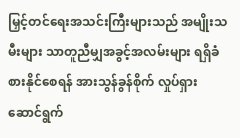မြှင့်တင်ရေးအသင်းကြီးများသည် အမျိုးသမီးများ သာတူညီမျှအခွင့်အလမ်းများ ရရှိခံစားနိုင်စေရန် အားသွန်ခွန်စိုက် လှုပ်ရှားဆောင်ရွက်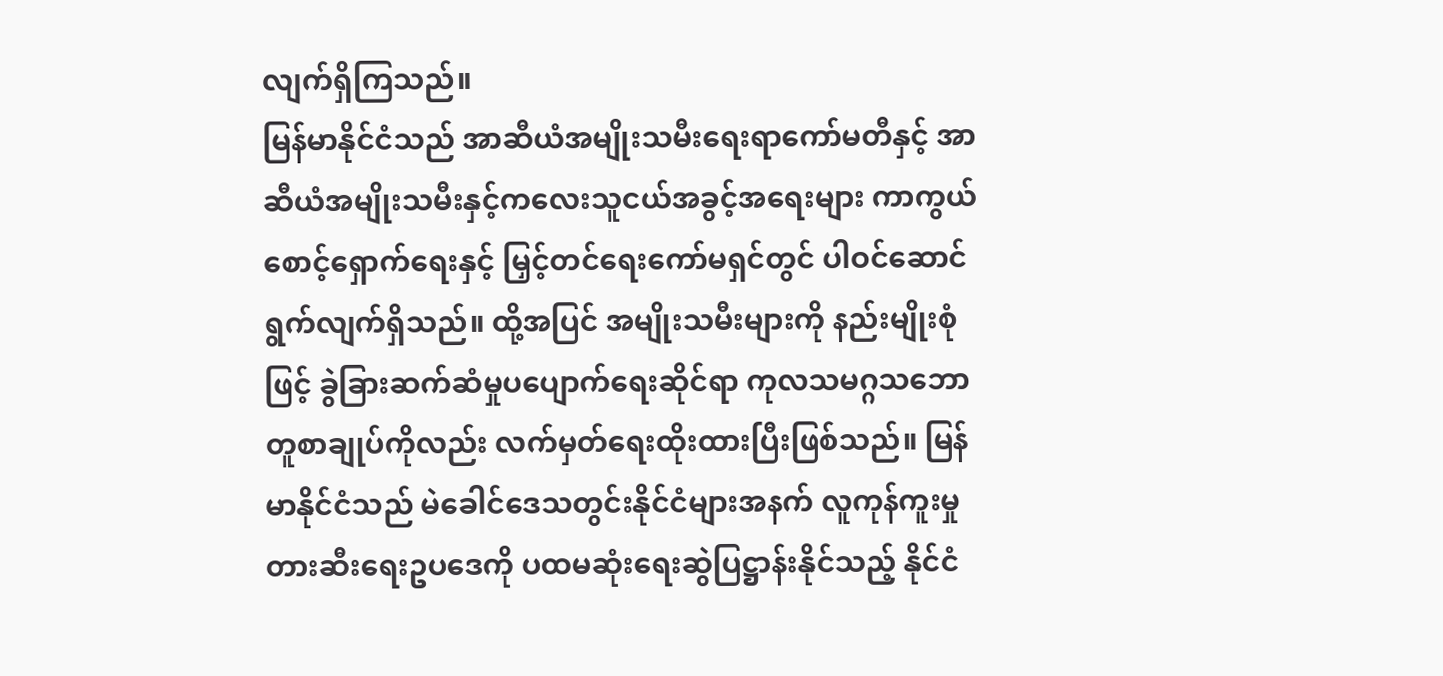လျက်ရှိကြသည်။
မြန်မာနိုင်ငံသည် အာဆီယံအမျိုးသမီးရေးရာကော်မတီနှင့် အာဆီယံအမျိုးသမီးနှင့်ကလေးသူငယ်အခွင့်အရေးများ ကာကွယ်စောင့်ရှောက်ရေးနှင့် မြှင့်တင်ရေးကော်မရှင်တွင် ပါဝင်ဆောင်ရွက်လျက်ရှိသည်။ ထို့အပြင် အမျိုးသမီးများကို နည်းမျိုးစုံဖြင့် ခွဲခြားဆက်ဆံမှုပပျောက်ရေးဆိုင်ရာ ကုလသမဂ္ဂသဘောတူစာချုပ်ကိုလည်း လက်မှတ်ရေးထိုးထားပြီးဖြစ်သည်။ မြန်မာနိုင်ငံသည် မဲခေါင်ဒေသတွင်းနိုင်ငံများအနက် လူကုန်ကူးမှု တားဆီးရေးဥပဒေကို ပထမဆုံးရေးဆွဲပြဋ္ဌာန်းနိုင်သည့် နိုင်ငံ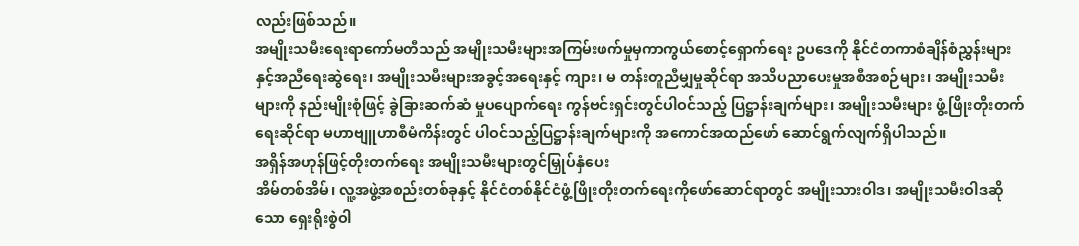လည်းဖြစ်သည်။
အမျိုးသမီးရေးရာကော်မတီသည် အမျိုးသမီးများအကြမ်းဖက်မှုမှကာကွယ်စောင့်ရှောက်ရေး ဥပဒေကို နိုင်ငံတကာစံချိန်စံညွှန်းများနှင့်အညီရေးဆွဲရေး၊ အမျိုးသမီးများအခွင့်အရေးနှင့် ကျား၊ မ တန်းတူညီမျှမှုဆိုင်ရာ အသိပညာပေးမှုအစီအစဉ်များ၊ အမျိုးသမီးများကို နည်းမျိုးစုံဖြင့် ခွဲခြားဆက်ဆံ မှုပပျောက်ရေး ကွန်ဗင်းရှင်းတွင်ပါဝင်သည့် ပြဋ္ဌာန်းချက်များ၊ အမျိုးသမီးများ ဖွံ့ဖြိုးတိုးတက်ရေးဆိုင်ရာ မဟာဗျူဟာစီမံကိန်းတွင် ပါဝင်သည့်ပြဋ္ဌာန်းချက်များကို အကောင်အထည်ဖော် ဆောင်ရွက်လျက်ရှိပါသည်။
အရှိန်အဟုန်ဖြင့်တိုးတက်ရေး အမျိုးသမီးများတွင်မြှုပ်နှံပေး
အိမ်တစ်အိမ်၊ လူ့အဖွဲ့အစည်းတစ်ခုနှင့် နိုင်ငံတစ်နိုင်ငံဖွံ့ဖြိုးတိုးတက်ရေးကိုဖော်ဆောင်ရာတွင် အမျိုးသားဝါဒ၊ အမျိုးသမီးဝါဒဆိုသော ရှေးရိုးစွဲဝါ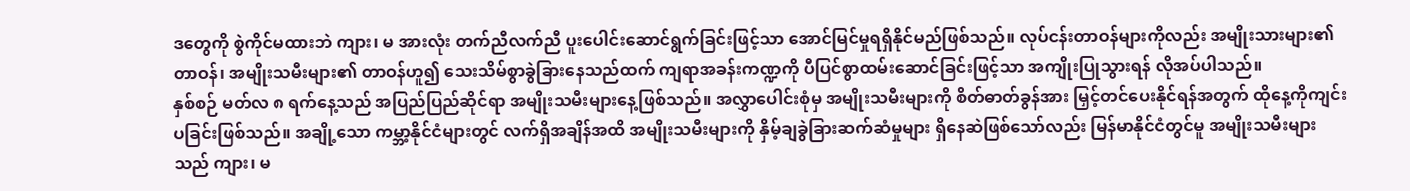ဒတွေကို စွဲကိုင်မထားဘဲ ကျား၊ မ အားလုံး တက်ညီလက်ညီ ပူးပေါင်းဆောင်ရွက်ခြင်းဖြင့်သာ အောင်မြင်မှုရရှိနိုင်မည်ဖြစ်သည်။ လုပ်ငန်းတာဝန်များကိုလည်း အမျိုးသားများ၏ တာဝန်၊ အမျိုးသမီးများ၏ တာဝန်ဟူ၍ သေးသိမ်စွာခွဲခြားနေသည်ထက် ကျရာအခန်းကဏ္ဍကို ပီပြင်စွာထမ်းဆောင်ခြင်းဖြင့်သာ အကျိုးပြုသွားရန် လိုအပ်ပါသည်။
နှစ်စဉ် မတ်လ ၈ ရက်နေ့သည် အပြည်ပြည်ဆိုင်ရာ အမျိုးသမီးများနေ့ဖြစ်သည်။ အလွှာပေါင်းစုံမှ အမျိုးသမီးများကို စိတ်ဓာတ်ခွန်အား မြှင့်တင်ပေးနိုင်ရန်အတွက် ထိုနေ့ကိုကျင်းပခြင်းဖြစ်သည်။ အချို့သော ကမ္ဘာ့နိုင်ငံများတွင် လက်ရှိအချိန်အထိ အမျိုးသမီးများကို နှိမ့်ချခွဲခြားဆက်ဆံမှုများ ရှိနေဆဲဖြစ်သော်လည်း မြန်မာနိုင်ငံတွင်မူ အမျိုးသမီးများသည် ကျား၊ မ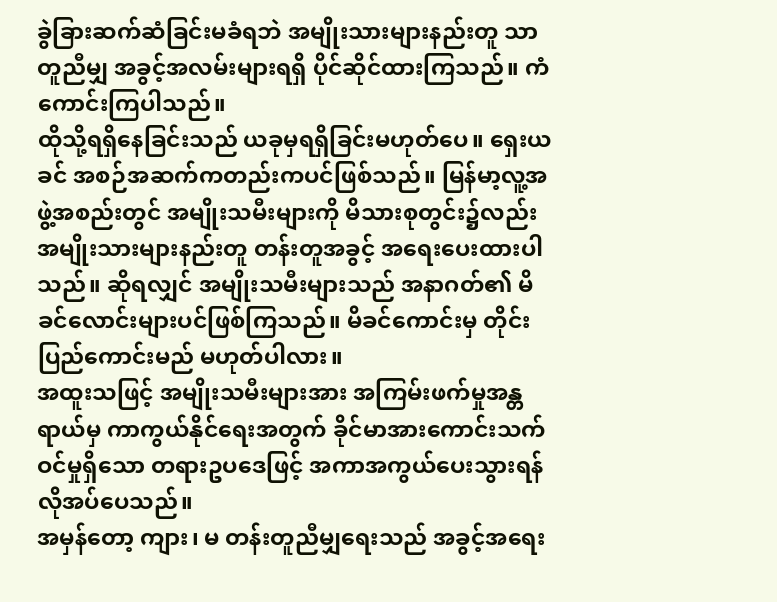ခွဲခြားဆက်ဆံခြင်းမခံရဘဲ အမျိုးသားများနည်းတူ သာတူညီမျှ အခွင့်အလမ်းများရရှိ ပိုင်ဆိုင်ထားကြသည်။ ကံကောင်းကြပါသည်။
ထိုသို့ရရှိနေခြင်းသည် ယခုမှရရှိခြင်းမဟုတ်ပေ။ ရှေးယခင် အစဉ်အဆက်ကတည်းကပင်ဖြစ်သည်။ မြန်မာ့လူ့အဖွဲ့အစည်းတွင် အမျိုးသမီးများကို မိသားစုတွင်း၌လည်း အမျိုးသားများနည်းတူ တန်းတူအခွင့် အရေးပေးထားပါသည်။ ဆိုရလျှင် အမျိုးသမီးများသည် အနာဂတ်၏ မိခင်လောင်းများပင်ဖြစ်ကြသည်။ မိခင်ကောင်းမှ တိုင်းပြည်ကောင်းမည် မဟုတ်ပါလား။
အထူးသဖြင့် အမျိုးသမီးများအား အကြမ်းဖက်မှုအန္တရာယ်မှ ကာကွယ်နိုင်ရေးအတွက် ခိုင်မာအားကောင်းသက်ဝင်မှုရှိသော တရားဥပဒေဖြင့် အကာအကွယ်ပေးသွားရန် လိုအပ်ပေသည်။
အမှန်တော့ ကျား၊ မ တန်းတူညီမျှရေးသည် အခွင့်အရေး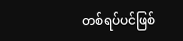တစ်ရပ်ပင်ဖြစ်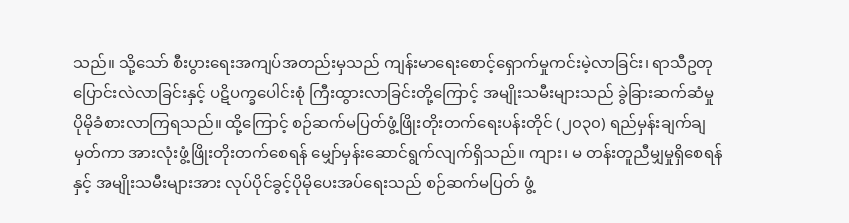သည်။ သို့သော် စီးပွားရေးအကျပ်အတည်းမှသည် ကျန်းမာရေးစောင့်ရှောက်မှုကင်းမဲ့လာခြင်း၊ ရာသီဥတုပြောင်းလဲလာခြင်းနှင့် ပဋိပက္ခပေါင်းစုံ ကြီးထွားလာခြင်းတို့ကြောင့် အမျိုးသမီးများသည် ခွဲခြားဆက်ဆံမှု ပိုမိုခံစားလာကြရသည်။ ထို့ကြောင့် စဉ်ဆက်မပြတ်ဖွံ့ဖြိုးတိုးတက်ရေးပန်းတိုင် (၂၀၃၀) ရည်မှန်းချက်ချမှတ်ကာ အားလုံးဖွံ့ဖြိုးတိုးတက်စေရန် မျှော်မှန်းဆောင်ရွက်လျက်ရှိသည်။ ကျား၊ မ တန်းတူညီမျှမှုရှိစေရန်နှင့် အမျိုးသမီးများအား လုပ်ပိုင်ခွင့်ပိုမိုပေးအပ်ရေးသည် စဉ်ဆက်မပြတ် ဖွံ့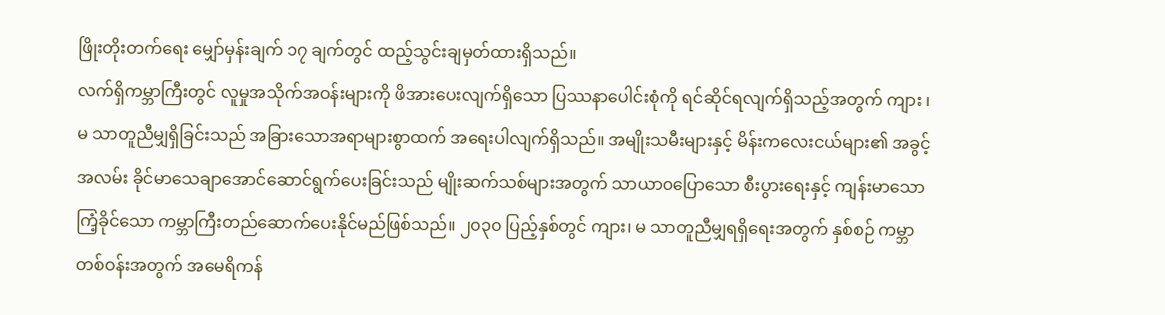ဖြိုးတိုးတက်ရေး မျှော်မှန်းချက် ၁၇ ချက်တွင် ထည့်သွင်းချမှတ်ထားရှိသည်။
လက်ရှိကမ္ဘာကြီးတွင် လူမှုအသိုက်အဝန်းများကို ဖိအားပေးလျက်ရှိသော ပြဿနာပေါင်းစုံကို ရင်ဆိုင်ရလျက်ရှိသည့်အတွက် ကျား ၊ မ သာတူညီမျှရှိခြင်းသည် အခြားသောအရာများစွာထက် အရေးပါလျက်ရှိသည်။ အမျိုးသမီးများနှင့် မိန်းကလေးငယ်များ၏ အခွင့်အလမ်း ခိုင်မာသေချာအောင်ဆောင်ရွက်ပေးခြင်းသည် မျိုးဆက်သစ်များအတွက် သာယာ၀ပြောသော စီးပွားရေးနှင့် ကျန်းမာသောကြံ့ခိုင်သော ကမ္ဘာကြီးတည်ဆောက်ပေးနိုင်မည်ဖြစ်သည်။ ၂၀၃၀ ပြည့်နှစ်တွင် ကျား၊ မ သာတူညီမျှရရှိရေးအတွက် နှစ်စဉ် ကမ္ဘာတစ်ဝန်းအတွက် အမေရိကန်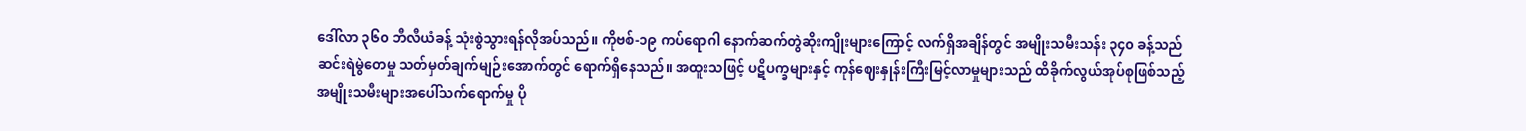ဒေါ်လာ ၃၆၀ ဘီလီယံခန့် သုံးစွဲသွားရန်လိုအပ်သည်။ ကိုဗစ်-၁၉ ကပ်ရောဂါ နောက်ဆက်တွဲဆိုးကျိုးများကြောင့် လက်ရှိအချိန်တွင် အမျိုးသမီးသန်း ၃၄၀ ခန့်သည် ဆင်းရဲမွဲတေမှု သတ်မှတ်ချက်မျဉ်းအောက်တွင် ရောက်ရှိနေသည်။ အထူးသဖြင့် ပဋိပက္ခများနှင့် ကုန်ဈေးနှုန်းကြီးမြင့်လာမှုများသည် ထိခိုက်လွယ်အုပ်စုဖြစ်သည့် အမျိုးသမီးများအပေါ်သက်ရောက်မှု ပို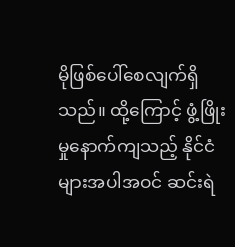မိုဖြစ်ပေါ်စေလျက်ရှိသည်။ ထို့ကြောင့် ဖွံ့ဖြိုးမှုနောက်ကျသည့် နိုင်ငံများအပါအဝင် ဆင်းရဲ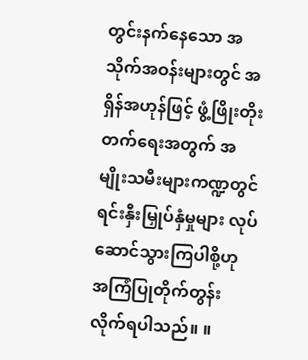တွင်းနက်နေသော အသိုက်အဝန်းများတွင် အရှိန်အဟုန်ဖြင့် ဖွံ့ဖြိုးတိုးတက်ရေးအတွက် အမျိုးသမီးများကဏ္ဍတွင် ရင်းနှီးမြှုပ်နှံမှုများ လုပ်ဆောင်သွားကြပါစို့ဟု အကြံပြုတိုက်တွန်းလိုက်ရပါသည်။ ။